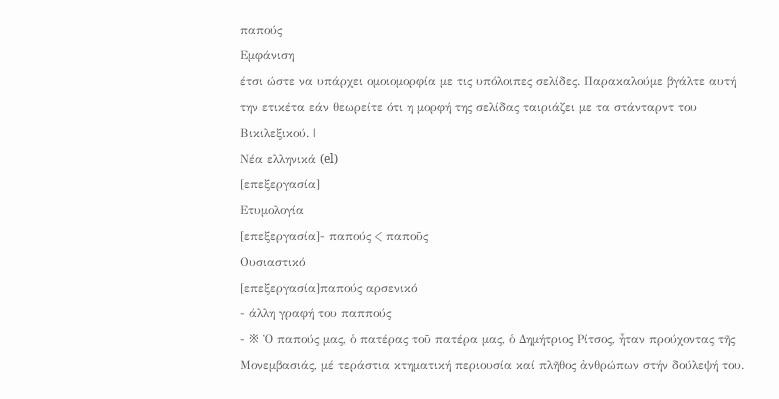παπούς
Εμφάνιση
έτσι ώστε να υπάρχει ομοιομορφία με τις υπόλοιπες σελίδες. Παρακαλούμε βγάλτε αυτή την ετικέτα εάν θεωρείτε ότι η μορφή της σελίδας ταιριάζει με τα στάνταρντ του Βικιλεξικού. |
Νέα ελληνικά (el)
[επεξεργασία]
Ετυμολογία
[επεξεργασία]- παπούς < παποῦς
Ουσιαστικό
[επεξεργασία]παπούς αρσενικό
- άλλη γραφή του παππούς
- ※ Ὁ παπούς μας, ὁ πατέρας τοῦ πατέρα μας, ὁ Δημήτριος Ρίτσος, ἦταν προύχοντας τῆς Μονεμβασιάς, μέ τεράστια κτηματική περιουσία καί πλῆθος ἀνθρώπων στήν δούλεψή του.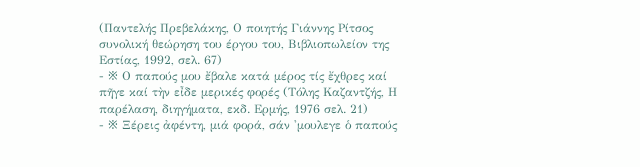(Παντελής Πρεβελάκης, Ο ποιητής Γιάννης Ρίτσος συνολική θεώρηση του έργου του, Βιβλιοπωλείον της Εστίας, 1992, σελ. 67)
- ※ Ο παπούς μου ἔβαλε κατά μέρος τίς ἔχθρες καί πῆγε καί τὴν εἶδε μερικές φορές (Τόλης Καζαντζής, Η παρέλαση, διηγήματα, εκδ. Ερμής, 1976 σελ. 21)
- ※ Ξέρεις ἀφέντη, μιά φορά, σάν 'μουλεγε ὁ παπούς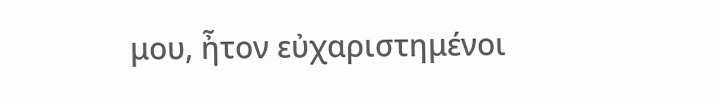μου, ἦτον εὐχαριστημένοι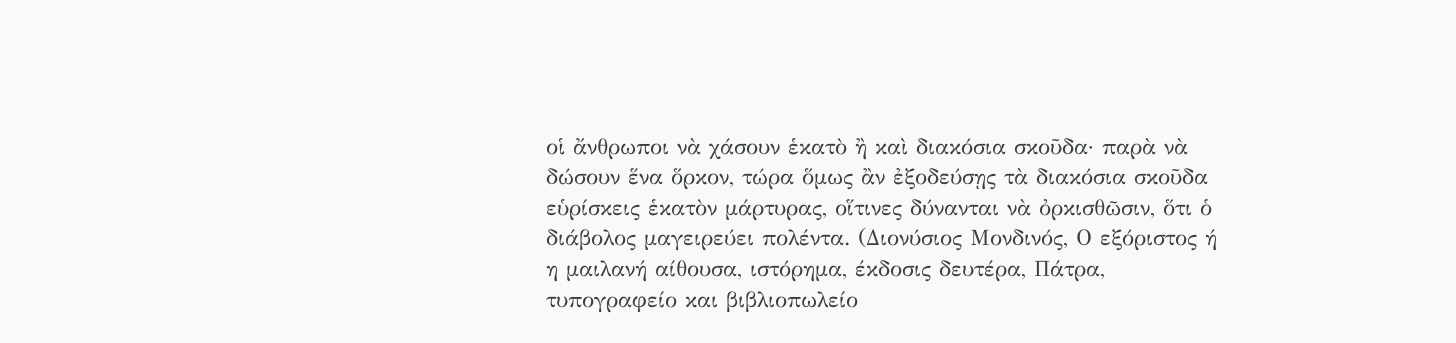οἱ ἄνθρωποι νὰ χάσουν ἑκατὸ ἢ καὶ διακόσια σκοῦδα· παρὰ νὰ δώσουν ἕνα ὅρκον, τώρα ὅμως ἂν ἐξοδεύσῃς τὰ διακόσια σκοῦδα εὑρίσκεις ἑκατὸν μάρτυρας, οἵτινες δύνανται νὰ ὀρκισθῶσιν, ὅτι ὁ διάβολος μαγειρεύει πολέντα. (Διονύσιος Μονδινός, Ο εξόριστος ή η μαιλανή αίθουσα, ιστόρημα, έκδοσις δευτέρα, Πάτρα, τυπογραφείο και βιβλιοπωλείο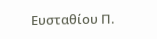Ευσταθίου Π.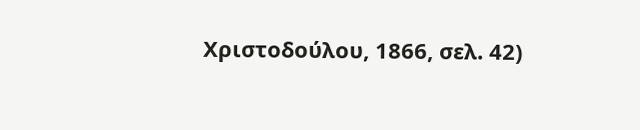Χριστοδούλου, 1866, σελ. 42)